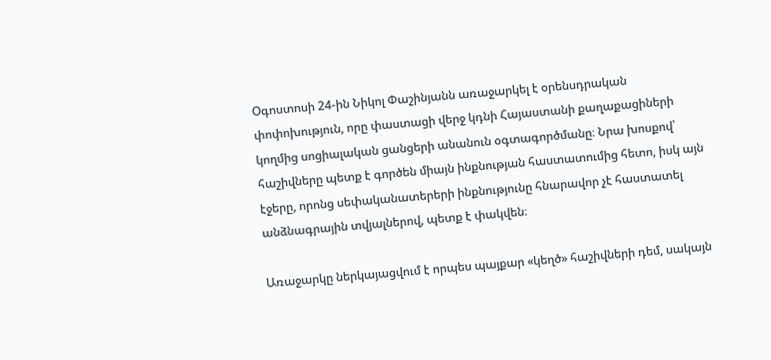Օգոստոսի 24-ին Նիկոլ Փաշինյանն առաջարկել է օրենսդրական փոփոխություն, որը փաստացի վերջ կդնի Հայաստանի քաղաքացիների կողմից սոցիալական ցանցերի անանուն օգտագործմանը։ Նրա խոսքով՝ հաշիվները պետք է գործեն միայն ինքնության հաստատումից հետո, իսկ այն էջերը, որոնց սեփականատերերի ինքնությունը հնարավոր չէ հաստատել անձնագրային տվյալներով, պետք է փակվեն։

Առաջարկը ներկայացվում է որպես պայքար «կեղծ» հաշիվների դեմ, սակայն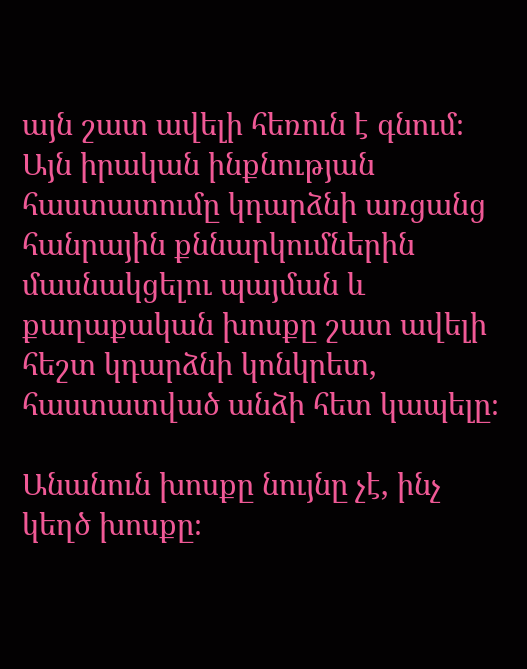այն շատ ավելի հեռուն է գնում։ Այն իրական ինքնության հաստատումը կդարձնի առցանց հանրային քննարկումներին մասնակցելու պայման և քաղաքական խոսքը շատ ավելի հեշտ կդարձնի կոնկրետ, հաստատված անձի հետ կապելը։

Անանուն խոսքը նույնը չէ, ինչ կեղծ խոսքը։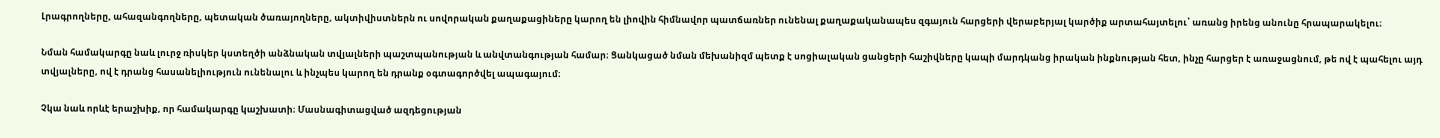Լրագրողները, ահազանգողները, պետական ծառայողները, ակտիվիստներն ու սովորական քաղաքացիները կարող են լիովին հիմնավոր պատճառներ ունենալ քաղաքականապես զգայուն հարցերի վերաբերյալ կարծիք արտահայտելու՝ առանց իրենց անունը հրապարակելու։

Նման համակարգը նաև լուրջ ռիսկեր կստեղծի անձնական տվյալների պաշտպանության և անվտանգության համար։ Ցանկացած նման մեխանիզմ պետք է սոցիալական ցանցերի հաշիվները կապի մարդկանց իրական ինքնության հետ, ինչը հարցեր է առաջացնում, թե ով է պահելու այդ տվյալները, ով է դրանց հասանելիություն ունենալու և ինչպես կարող են դրանք օգտագործվել ապագայում։

Չկա նաև որևէ երաշխիք, որ համակարգը կաշխատի։ Մասնագիտացված ազդեցության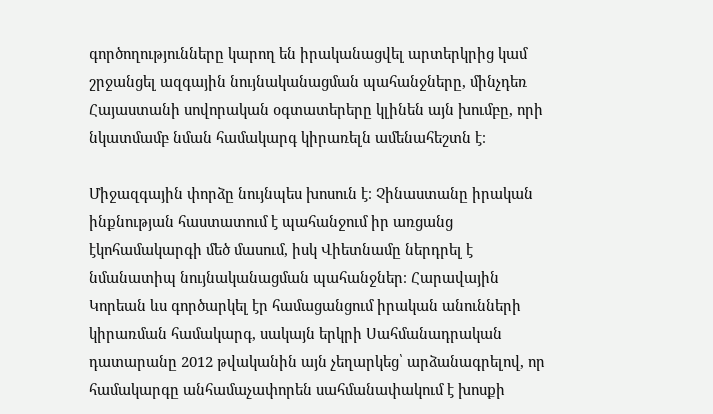գործողությունները կարող են իրականացվել արտերկրից կամ շրջանցել ազգային նույնականացման պահանջները, մինչդեռ Հայաստանի սովորական օգտատերերը կլինեն այն խումբը, որի նկատմամբ նման համակարգ կիրառելն ամենահեշտն է։

Միջազգային փորձը նույնպես խոսուն է։ Չինաստանը իրական ինքնության հաստատում է պահանջում իր առցանց էկոհամակարգի մեծ մասում, իսկ Վիետնամը ներդրել է նմանատիպ նույնականացման պահանջներ։ Հարավային Կորեան ևս գործարկել էր համացանցում իրական անունների կիրառման համակարգ, սակայն երկրի Սահմանադրական դատարանը 2012 թվականին այն չեղարկեց՝ արձանագրելով, որ համակարգը անհամաչափորեն սահմանափակում է խոսքի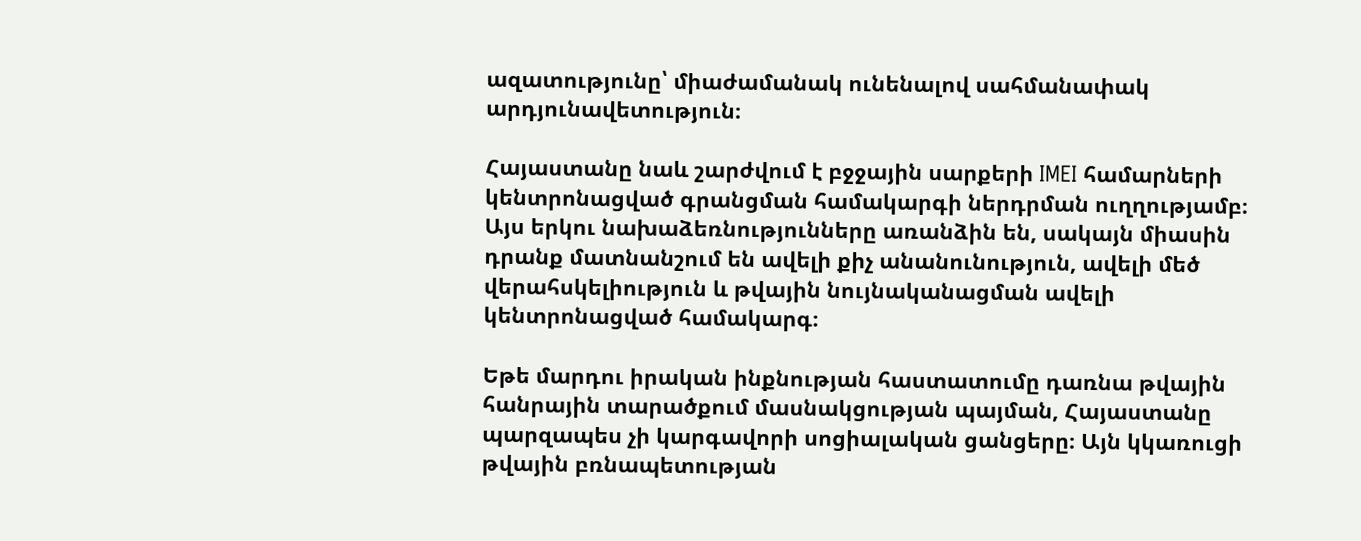ազատությունը՝ միաժամանակ ունենալով սահմանափակ արդյունավետություն։

Հայաստանը նաև շարժվում է բջջային սարքերի IMEI համարների կենտրոնացված գրանցման համակարգի ներդրման ուղղությամբ։ Այս երկու նախաձեռնությունները առանձին են, սակայն միասին դրանք մատնանշում են ավելի քիչ անանունություն, ավելի մեծ վերահսկելիություն և թվային նույնականացման ավելի կենտրոնացված համակարգ։

Եթե մարդու իրական ինքնության հաստատումը դառնա թվային հանրային տարածքում մասնակցության պայման, Հայաստանը պարզապես չի կարգավորի սոցիալական ցանցերը։ Այն կկառուցի թվային բռնապետության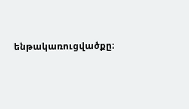ենթակառուցվածքը։